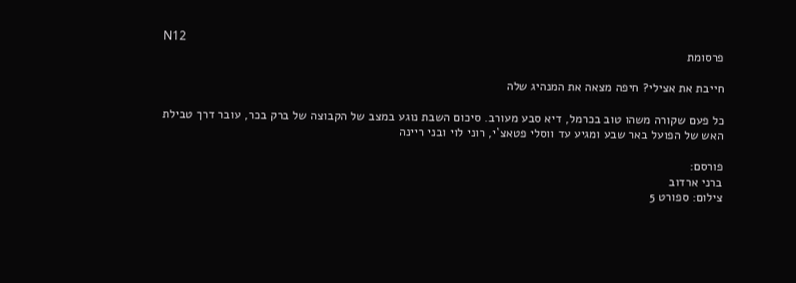N12
פרסומת

חייבת את אצילי? חיפה מצאה את המנהיג שלה

כל פעם שקורה משהו טוב בכרמל, דיא סבע מעורב. סיכום השבת נוגע במצב של הקבוצה של ברק בכר, עובר דרך טבילת האש של הפועל באר שבע ומגיע עד ווסלי פטאצ`י, רוני לוי ובני ריינה

פורסם:
ברני ארדוב
צילום: ספורט 5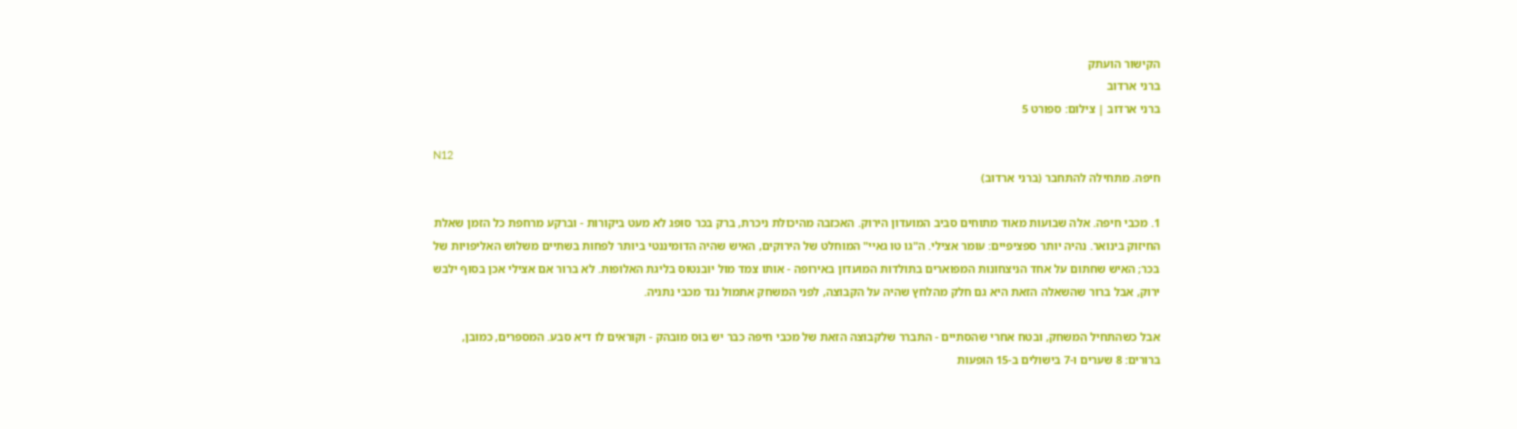הקישור הועתק
ברני ארדוב
ברני ארדוב | צילום: ספורט 5

N12
חיפה. מתחילה להתחבר (ברני ארדוב)

1. מכבי חיפה. אלה שבועות מאוד מתוחים סביב המועדון הירוק. האכזבה מהיכולת ניכרת, ברק בכר סופג לא מעט ביקורות - וברקע מרחפת כל הזמן שאלת החיזוק בינואר. נהיה יותר ספציפיים: עומר אצילי. ה"גו טו גאיי" המוחלט של הירוקים, האיש שהיה הדומיננטי ביותר לפחות בשתיים משלוש האליפויות של בכר; האיש שחתום על אחד הניצחונות המפוארים בתולדות המועדון באירופה - אותו צמד מול יובנטוס בליגת האלופות. לא ברור אם אצילי אכן בסוף ילבש ירוק, אבל ברור שהשאלה הזאת היא גם חלק מהלחץ שהיה על הקבוצה, לפני המשחק אתמול נגד מכבי נתניה.

אבל כשהתחיל המשחק, ובטח אחרי שהסתיים - התברר שלקבוצה הזאת של מכבי חיפה כבר יש בוס מובהק - וקוראים לו דיא סבע. המספרים, כמובן, ברורים: 8 שערים ו-7 בישולים ב-15 הופעות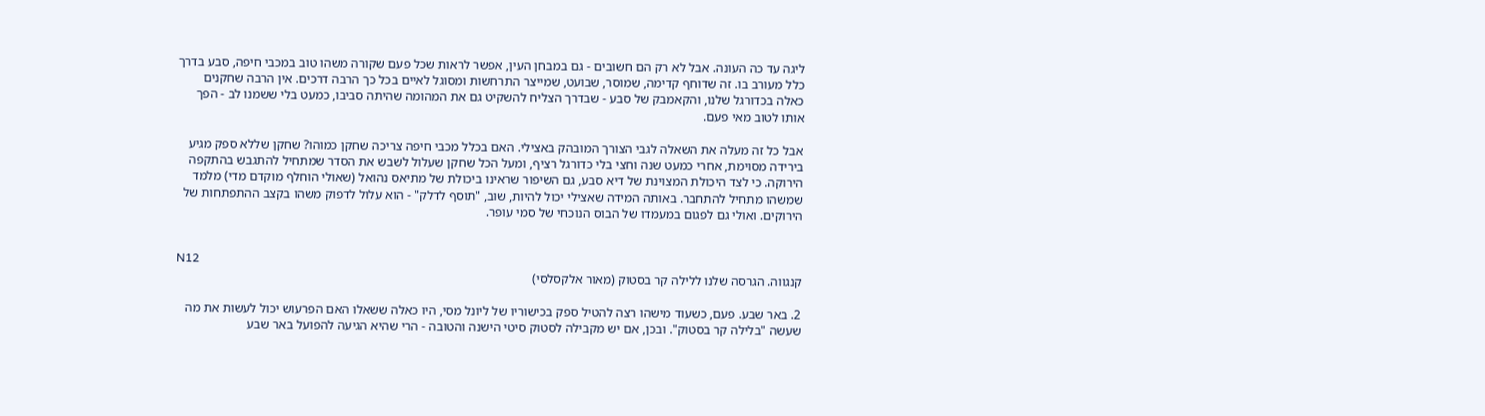ליגה עד כה העונה. אבל לא רק הם חשובים - גם במבחן העין, אפשר לראות שכל פעם שקורה משהו טוב במכבי חיפה, סבע בדרך כלל מעורב בו. זה שדוחף קדימה, שמוסר, שבועט, שמייצר התרחשות ומסוגל לאיים בכל כך הרבה דרכים. אין הרבה שחקנים כאלה בכדורגל שלנו, והקאמבק של סבע - שבדרך הצליח להשקיט גם את המהומה שהיתה סביבו, כמעט בלי ששמנו לב - הפך אותו לטוב מאי פעם.

אבל כל זה מעלה את השאלה לגבי הצורך המובהק באצילי. האם בכלל מכבי חיפה צריכה שחקן כמוהו? שחקן שללא ספק מגיע בירידה מסוימת, אחרי כמעט שנה וחצי בלי כדורגל רציף, ומעל הכל שחקן שעלול לשבש את הסדר שמתחיל להתגבש בהתקפה הירוקה. כי לצד היכולת המצוינת של דיא סבע, גם השיפור שראינו ביכולת של מתיאס נהואל (שאולי הוחלף מוקדם מדי) מלמד שמשהו מתחיל להתחבר. באותה המידה שאצילי יכול להיות, שוב, "תוסף לדלק" - הוא עלול לדפוק משהו בקצב ההתפתחות של הירוקים. ואולי גם לפגום במעמדו של הבוס הנוכחי של סמי עופר.


N12
קנגווה. הגרסה שלנו ללילה קר בסטוק (מאור אלקסלסי)

2. באר שבע. פעם, כשעוד מישהו רצה להטיל ספק בכישוריו של ליונל מסי, היו כאלה ששאלו האם הפרעוש יכול לעשות את מה שעשה "בלילה קר בסטוק". ובכן, אם יש מקבילה לסטוק סיטי הישנה והטובה - הרי שהיא הגיעה להפועל באר שבע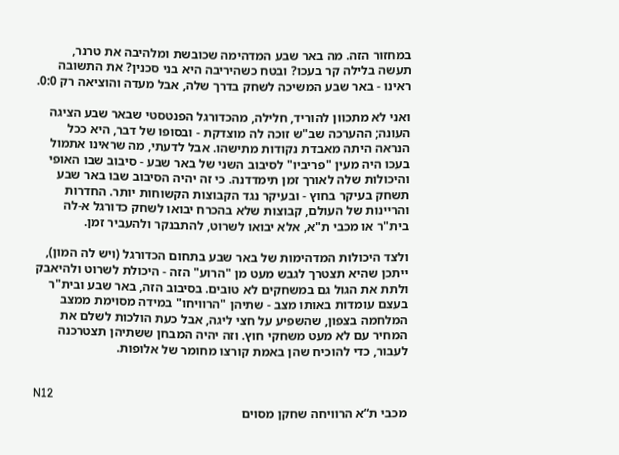במחזור הזה. מה באר שבע המדהימה שכובשת ומלהיבה את טרנר, תעשה בלילה קר בעכו? ובטח כשהיריבה היא בני סכנין? את התשובה ראינו - באר שבע המשיכה לשחק בדרך שלה, אבל מעדה והוציאה רק 0:0.

ואני לא מתכוון להוריד, חלילה, מהכדורגל הפנטסטי שבאר שבע הציגה העונה; ההערכה שב"ש זוכה לה מוצדקת - ובסופו של דבר, היא ככל הנראה היתה מאבדת נקודות מתישהו. אבל לדעתי, מה שראינו אתמול בעכו היה מעין "פריביו" לסיבוב השני של באר שבע - סיבוב שבו האופי והיכולות שלה לאורך זמן תימדדנה. כי זה יהיה הסיבוב שבו באר שבע תשחק בעיקר בחוץ - ובעיקר נגד הקבוצות הקשוחות יותר. החדרות והריינות של העולם, קבוצות שלא בהכרח יבואו לשחק כדורגל א-לה בית"ר או מכבי ת"א, אלא יבואו לשרוט, להתבנקר ולהעביר זמן.

ולצד היכולות המדהימות של באר שבע בתחום הכדורגל (ויש לה המון), ייתכן שהיא תצטרך לגבש מעט מן "הרוע" הזה - היכולת לשרוט ולהיאבק ולתת את הגול גם במשחקים לא טובים. בסיבוב הזה, באר שבע ובית"ר בעצם עומדות באותו מצב - שתיהן "הרוויחו" במידה מסוימת ממצב המלחמה בצפון, שהשפיע על חצי ליגה, אבל כעת הולכות לשלם את המחיר עם לא מעט משחקי חוץ. וזה יהיה המבחן ששתיהן תצטרכנה לעבור, כדי להוכיח שהן באמת קורצו מחומר של אלופות.


N12
מכבי ת“א הרוויחה שחקן מסוים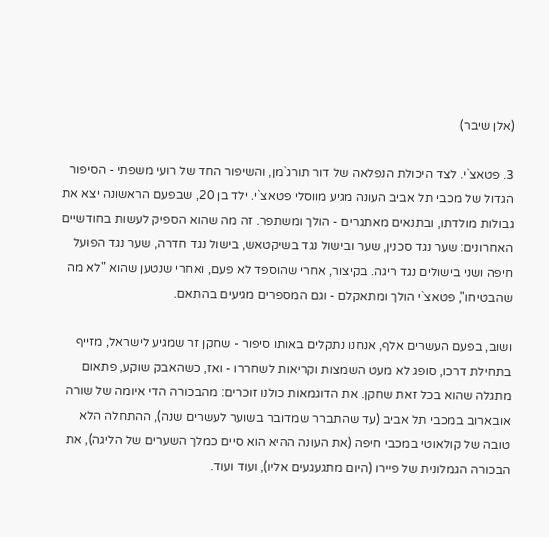(אלן שיבר)

3. פטאצ`י. לצד היכולת הנפלאה של דור תורג`מן, והשיפור החד של רועי משפתי - הסיפור הגדול של מכבי תל אביב העונה מגיע מווסלי פטאצ`י. ילד בן 20, שבפעם הראשונה יצא את גבולות מולדתו, ובתנאים מאתגרים - הולך ומשתפר. זה מה שהוא הספיק לעשות בחודשיים האחרונים: שער נגד סכנין, שער ובישול נגד בשיקטאש, בישול נגד חדרה, שער נגד הפועל חיפה ושני בישולים נגד ריגה. בקיצור, אחרי שהוספד לא פעם, ואחרי שנטען שהוא "לא מה שהבטיחו", פטאצ`י הולך ומתאקלם - וגם המספרים מגיעים בהתאם.

ושוב, בפעם העשרים אלף, אנחנו נתקלים באותו סיפור - שחקן זר שמגיע לישראל, מזייף בתחילת דרכו, סופג לא מעט השמצות וקריאות לשחררו - ואז, כשהאבק שוקע, פתאום מתגלה שהוא בכל זאת שחקן. את הדוגמאות כולנו זוכרים: מהבכורה הדי איומה של שורה אובארוב במכבי תל אביב (עד שהתברר שמדובר בשוער לעשרים שנה), ההתחלה הלא טובה של קולאוטי במכבי חיפה (את העונה ההיא הוא סיים כמלך השערים של הליגה), את הבכורה הגמלונית של פיירו (היום מתגעגעים אליו), ועוד ועוד.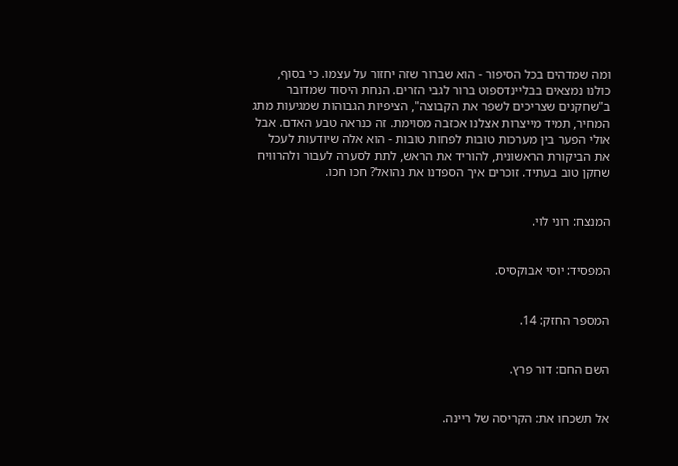ומה שמדהים בכל הסיפור - הוא שברור שזה יחזור על עצמו. כי בסוף, כולנו נמצאים בבליינדספוט ברור לגבי הזרים. הנחת היסוד שמדובר ב"שחקנים שצריכים לשפר את הקבוצה", הציפיות הגבוהות שמגיעות מתג המחיר, תמיד מייצרות אצלנו אכזבה מסוימת. זה כנראה טבע האדם. אבל אולי הפער בין מערכות טובות לפחות טובות - הוא אלה שיודעות לעכל את הביקורת הראשונית, להוריד את הראש, לתת לסערה לעבור ולהרוויח שחקן טוב בעתיד. זוכרים איך הספדנו את נהואל? חכו חכו.


המנצח: רוני לוי.


המפסיד: יוסי אבוקסיס.


המספר החזק: 14.


השם החם: דור פרץ.


אל תשכחו את: הקריסה של ריינה.